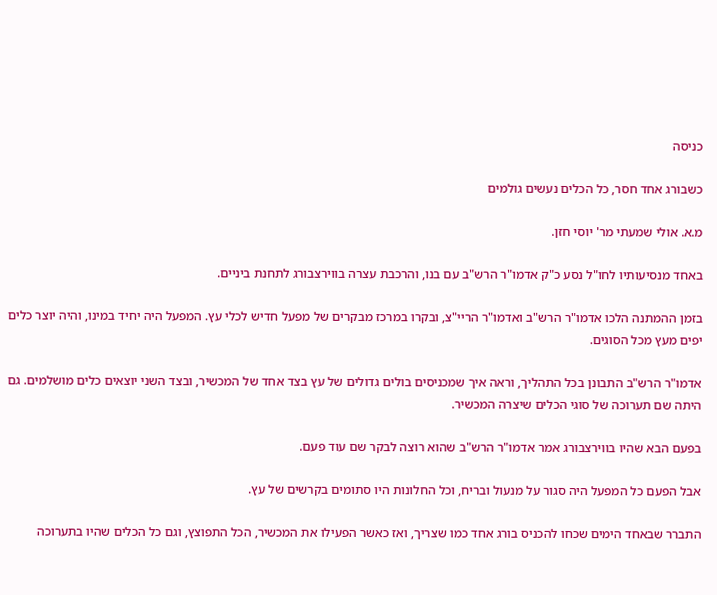כניסה

כשבורג אחד חסר, כל הכלים נעשים גולמים

מ.א. אולי שמעתי מר' יוסי חזן.

באחד מנסיעותיו לחו"ל נסע כ"ק אדמו"ר הרש"ב עם בנו, והרכבת עצרה בווירצבורג לתחנת ביניים.

בזמן ההמתנה הלכו אדמו"ר הרש"ב ואדמו"ר הריי"צ, ובקרו במרכז מבקרים של מפעל חדיש לכלי עץ. המפעל היה יחיד במינו, והיה יוצר כלים יפים מעץ מכל הסוגים.

אדמו"ר הרש"ב התבונן בכל התהליך, וראה איך שמכניסים בולים גדולים של עץ בצד אחד של המכשיר, ובצד השני יוצאים כלים מושלמים. גם היתה שם תערוכה של סוגי הכלים שיצרה המכשיר.

בפעם הבא שהיו בווירצבורג אמר אדמו"ר הרש"ב שהוא רוצה לבקר שם עוד פעם.

אבל הפעם כל המפעל היה סגור על מנעול ובריח, וכל החלונות היו סתומים בקרשים של עץ.

התברר שבאחד הימים שכחו להכניס בורג אחד כמו שצריך, ואז כאשר הפעילו את המכשיר, הכל התפוצץ, וגם כל הכלים שהיו בתערוכה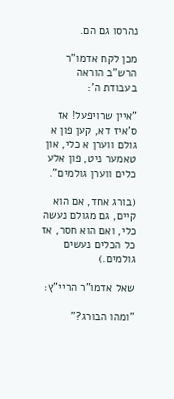נהרסו גם הם.

מכן לקח אדמו"ר הרש"ב הוראה בעבודת ה':

"איין שרויפעל! אז ס'איז דא, קען פון א גולם ווערן א כלי, און טאמער ניט, פון אלע כלים ווערן גולמים".

(בורג אחד, אם הוא קיים, גם מגולם נעשה כלי, ואם הוא חסר, אז כל הכלים נעשים גולמים.)

שאל אדמו"ר הריי"ץ:

"ומהו הבורג?"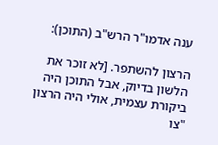ענה אדמו"ר הרש"ב (התוכן):

הרצון להשתפר. [לא זוכר את הלשון בדיוק, אבל התוכן היה ביקורת עצמית, אולי היה הרצון "צו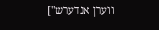ווערן אנדערש"]